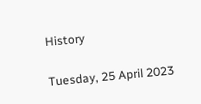History

Tuesday, 25 April 2023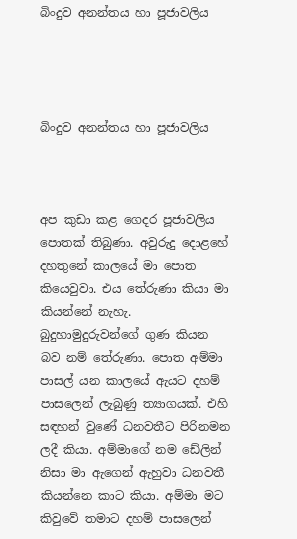බිංදුව අනන්තය හා පූජාවලිය




බිංදුව අනන්තය හා පූජාවලිය



අප කුඩා කළ ගෙදර පූජාවලිය පොතක් තිබුණා. අවුරුදු දොළහේ දහතුනේ කාලයේ මා පොත කියෙවුවා. එය තේරුණා කියා මා කියන්නේ නැහැ. බුදුහාමුදුරුවන්ගේ ගුණ කියන බව නම් තේරුණා. පොත අම්මා පාසල් යන කාලයේ ඇයට දහම් පාසලෙන් ලැබුණු ත්‍යාගයක්. එහි සඳහන් වුණේ ධනවතීට පිරිනමන ලදී කියා. අම්මාගේ නම ඩේලින් නිසා මා ඇගෙන් ඇහුවා ධනවතී කියන්නෙ කාට කියා. අම්මා මට කිවුවේ තමාට දහම් පාසලෙන්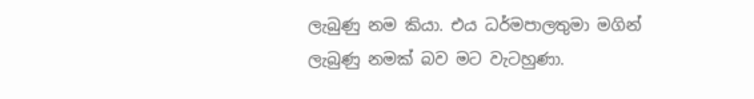ලැබුණු නම කියා. එය ධර්මපාලතුමා මගින් ලැබුණු නමක් බව මට වැටහුණා.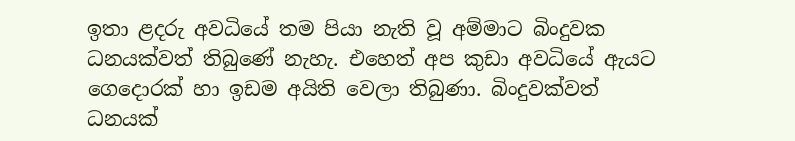ඉතා ළදරු අවධියේ තම පියා නැති වූ අම්මාට බිංදුවක ධනයක්වත් තිබුණේ නැහැ. එහෙත් අප කුඩා අවධියේ ඇයට ගෙදොරක් හා ඉඩම අයිති වෙලා තිබුණා. බිංදුවක්වත් ධනයක්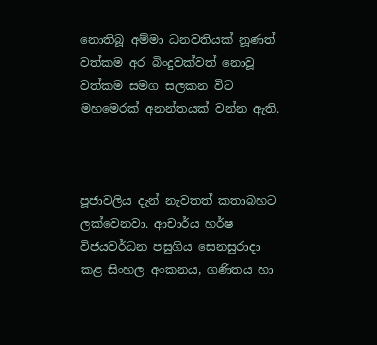නොතිබූ අම්මා ධනවතියක් නූණත් වත්කම අර බිංදුවක්වත් නොවූ වත්කම සමග සලකන විට මහමෙරක් අනන්තයක් වන්න ඇති.



පූජාවලිය දැන් නැවතත් කතාබහට ලක්වෙනවා. ආචාර්ය හර්ෂ විජයවර්ධන පසුගිය සෙනසුරාදා කළ සිංහල අංකනය, ගණිතය හා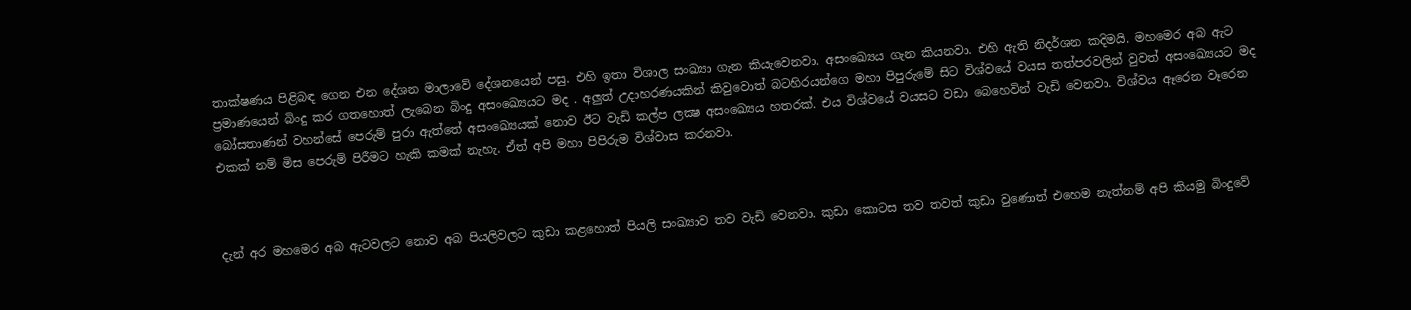තාක්ෂණය පිළිබඳ ගෙන එන දේශන මාලාවේ දේශනයෙන් පසු. එහි ඉතා විශාල සංඛ්‍යා ගැන කියැවෙනවා. අසංඛ්‍යෙය ගැන කියනවා. එහි ඇති නිදර්ශන කදිමයි. මහමෙර අබ ඇට ප්‍රමාණයෙන් බිංදු කර ගතහොත් ලැබෙන බිංදු අසංඛ්‍යෙයට මද . අලුත් උදාහරණයකින් කිවුවොත් බටහිරයන්ගෙ මහා පිපුරුමේ සිට විශ්වයේ වයස තත්පරවලින් වුවත් අසංඛ්‍යෙයට මද බෝසතාණන් වහන්සේ පෙරුම් පුරා ඇත්තේ අසංඛ්‍යෙයක් නොව ඊට වැඩි කල්ප ලක්‍ෂ අසංඛ්‍යෙය හතරක්. එය විශ්වයේ වයසට වඩා බෙහෙවින් වැඩි වෙනවා. විශ්වය ඈරෙන වෑරෙන එකක් නම් මිස පෙරුම් පිරීමට හැකි කමක් නැහැ. ඒත් අපි මහා පිපිරුම විශ්වාස කරනවා.



දැන් අර මහමෙර අබ ඇටවලට නොව අබ පියලිවලට කුඩා කළහොත් පියලි සංඛ්‍යාව තව වැඩි වෙනවා. කුඩා කොටස තව තවත් කුඩා වුණොත් එහෙම නැත්නම් අපි කියමු බිංදුවේ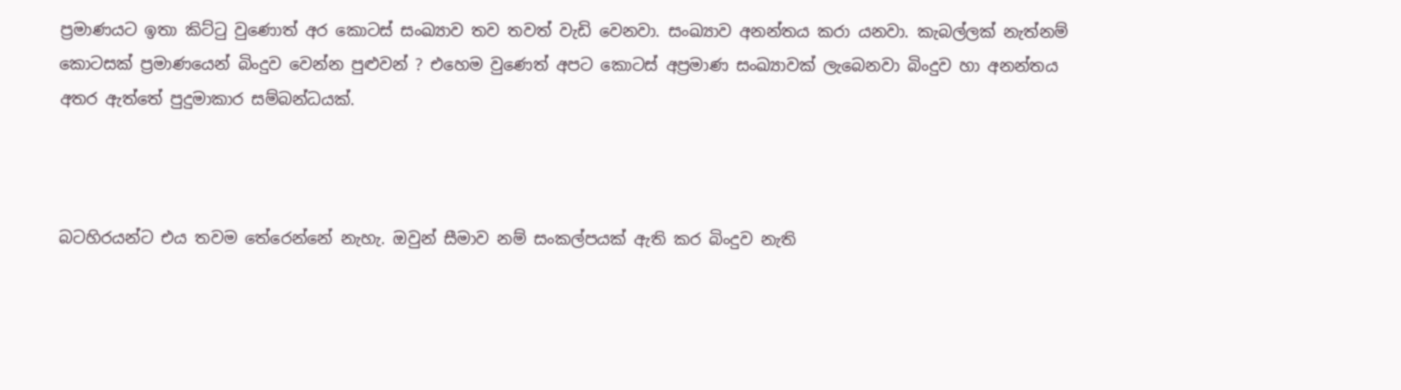ප්‍රමාණයට ඉතා කිට්ටු වුණොත් අර කොටස් සංඛ්‍යාව තව තවත් වැඩි වෙනවා. සංඛ්‍යාව අනන්තය කරා යනවා. කැබල්ලක් නැත්නම් කොටසක් ප්‍රමාණයෙන් බිංදුව වෙන්න පුළුවන් ? එහෙම වුණෙත් අපට කොටස් අප්‍රමාණ සංඛ්‍යාවක් ලැබෙනවා බිංදුව හා අනන්තය අතර ඇත්තේ පුදුමාකාර සම්බන්ධයක්.



බටහිරයන්ට එය තවම තේරෙන්නේ නැහැ. ඔවුන් සීමාව නම් සංකල්පයක් ඇති කර බිංදුව නැති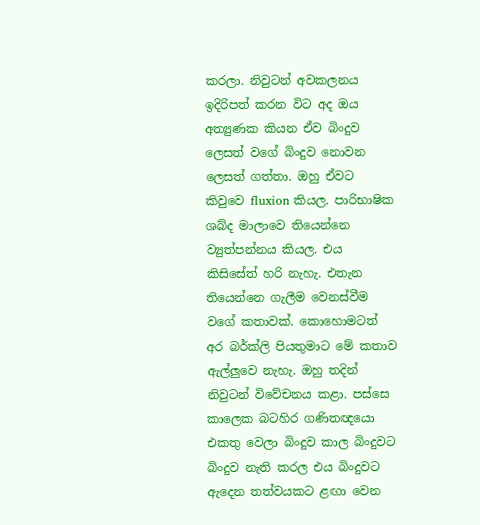කරලා. නිවුටන් අවකලනය ඉදිරිපත් කරන විට අද ඔය අත්‍යුණක කියන ඒව බිංදුව ලෙසත් වගේ බිංදුව නොවන ලෙසත් ගත්තා. ඔහු ඒවට කිවුවෙ fluxion කියල. පාරිභාෂික ශබ්ද මාලාවෙ තියෙන්නෙ ව්‍යුත්පන්නය කියල. එය කිසිසේත් හරි නැහැ. එතැන තියෙන්නෙ ගැලීම වෙනස්වීම වගේ කතාවක්. කොහොමටත් අර බර්ක්ලි පියතුමාට මේ කතාව ඇල්ලුවෙ නැහැ. ඔහු තදින් නිවුටන් විවේචනය කළා. පස්සෙ කාලෙක බටහිර ගණිතඥයො එකතු වෙලා බිංදුව කාල බිංදුවට බිංදුව නැති කරල එය බිංදුවට ඇදෙන තත්වයකට ළඟා වෙන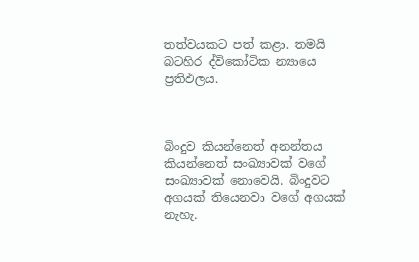තත්වයකට පත් කළා. තමයි බටහිර ද්විකෝටික න්‍යායෙ ප්‍රතිඵලය.



බිංදුව කියන්නෙත් අනන්තය කියන්නෙත් සංඛ්‍යාවක් වගේ සංඛ්‍යාවක් නොවෙයි. බිංදුවට අගයක් තියෙනවා වගේ අගයක් නැහැ.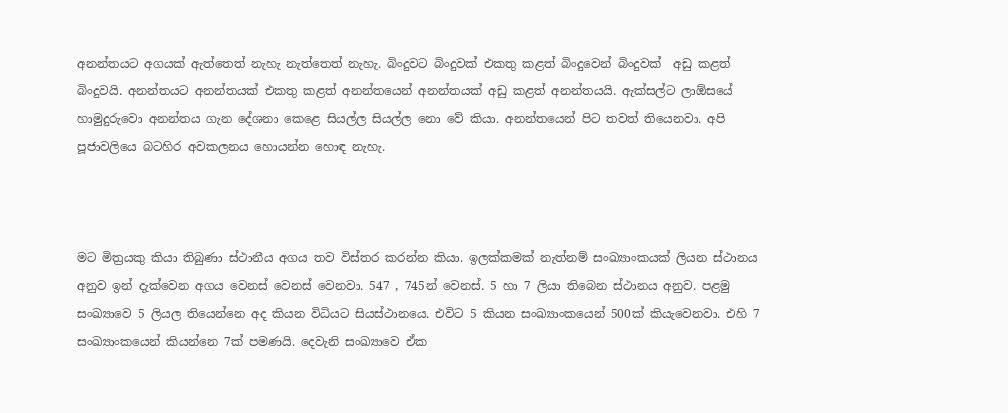අනන්තයට අගයක් ඇත්තෙත් නැහැ නැත්තෙත් නැහැ. බිංදුවට බිංදුවක් එකතු කළත් බිංදුවෙන් බිංදුවක්  අඩු කළත් බිංදුවයි. අනන්තයට අනන්තයක් එකතු කළත් අනන්තයෙන් අනන්තයක් අඩු කළත් අනන්තයයි. ඇක්සල්ට ලාඕසයේ හාමුදුරුවො අනන්තය ගැන දේශනා කෙළෙ සියල්ල සියල්ල නො වේ කියා. අනන්තයෙන් පිට තවත් තියෙනවා. අපි පූජාවලියෙ බටහිර අවකලනය හොයන්න හොඳ නැහැ.



මට මිත්‍රයකු කියා තිබුණා ස්ථානීය අගය තව විස්තර කරන්න කියා. ඉලක්කමක් නැත්නම් සංඛ්‍යාංකයක් ලියන ස්ථානය අනුව ඉන් දැක්වෙන අගය වෙනස් වෙනස් වෙනවා. 547 , 745න් වෙනස්. 5 හා 7 ලියා තිබෙන ස්ථානය අනුව. පළමු සංඛ්‍යාවෙ 5 ලියල තියෙන්නෙ අද කියන විධියට සියස්ථානයෙ. එවිට 5 කියන සංඛ්‍යාංකයෙන් 500ක් කියැවෙනවා. එහි 7 සංඛ්‍යාංකයෙන් කියන්නෙ 7ක් පමණයි. දෙවැනි සංඛ්‍යාවෙ ඒක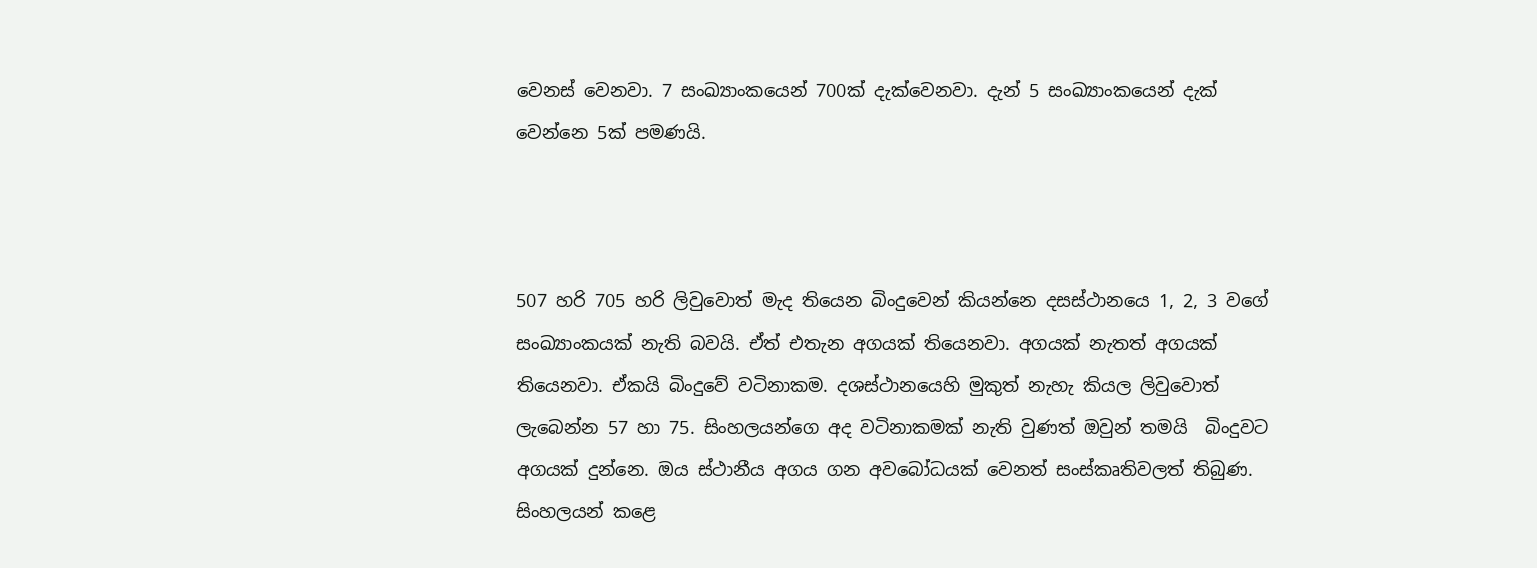වෙනස් වෙනවා. 7 සංඛ්‍යාංකයෙන් 700ක් දැක්වෙනවා. දැන් 5 සංඛ්‍යාංකයෙන් දැක් වෙන්නෙ 5ක් පමණයි.



507 හරි 705 හරි ලිවුවොත් මැද තියෙන බිංදුවෙන් කියන්නෙ දසස්ථානයෙ 1, 2, 3 වගේ සංඛ්‍යාංකයක් නැති බවයි. ඒත් එතැන අගයක් තියෙනවා. අගයක් නැතත් අගයක් තියෙනවා. ඒකයි බිංදුවේ වටිනාකම. දශස්ථානයෙහි මුකුත් නැහැ කියල ලිවුවොත් ලැබෙන්න 57 හා 75. සිංහලයන්ගෙ අද වටිනාකමක් නැති වුණත් ඔවුන් තමයි  බිංදුවට අගයක් දුන්නෙ. ඔය ස්ථානීය අගය ගන අවබෝධයක් වෙනත් සංස්කෘතිවලත් තිබුණ. සිංහලයන් කළෙ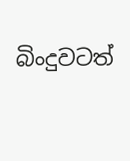බිංදුවටත්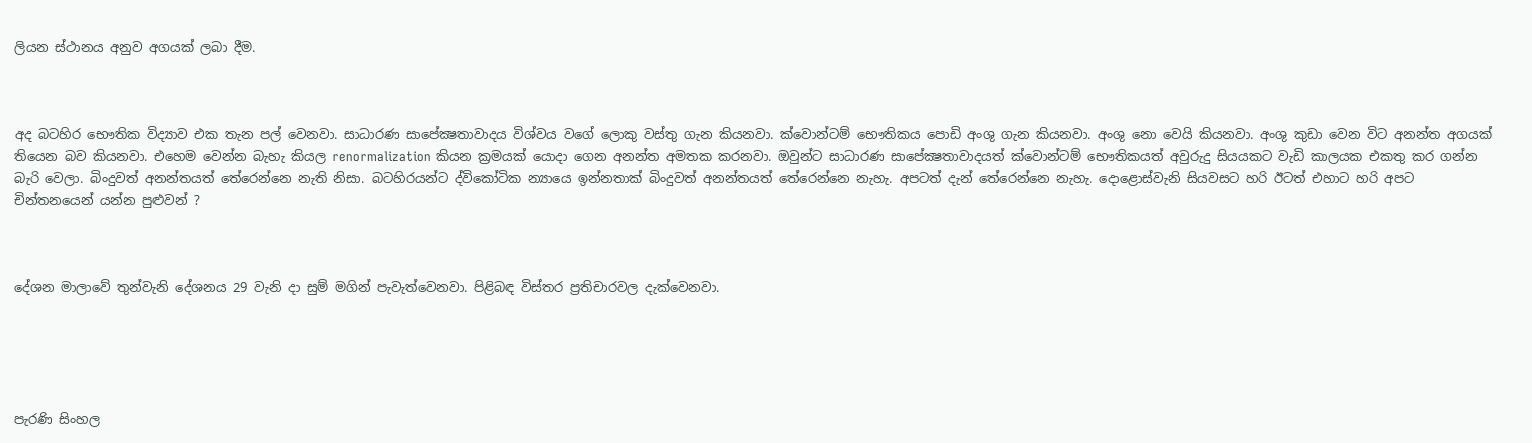ලියන ස්ථානය අනුව අගයක් ලබා දීම.



අද බටහිර භෞතික විද්‍යාව එක තැන පල් වෙනවා. සාධාරණ සාපේක්‍ෂතාවාදය විශ්වය වගේ ලොකු වස්තු ගැන කියනවා. ක්වොන්ටම් භෞතිකය පොඩි අංශු ගැන කියනවා. අංශු නො වෙයි කියනවා. අංශු කුඩා වෙන විට අනන්ත අගයක් තියෙන බව කියනවා. එහෙම වෙන්න බැහැ කියල renormalization කියන ක්‍රමයක් යොදා ගෙන අනන්ත අමතක කරනවා. ඔවුන්ට සාධාරණ සාපේක්‍ෂතාවාදයත් ක්වොන්ටම් භෞතිකයත් අවුරුදු සියයකට වැඩි කාලයක එකතු කර ගන්න බැරි වෙලා. බිංදුවත් අනන්තයත් තේරෙන්නෙ නැති නිසා. බටහිරයන්ට ද්විකෝටික න්‍යායෙ ඉන්නතාක් බිංදුවත් අනන්තයත් තේරෙන්නෙ නැහැ. අපටත් දැන් තේරෙන්නෙ නැහැ. දොළොස්වැනි සියවසට හරි ඊටත් එහාට හරි අපට චින්තනයෙන් යන්න පුළුවන් ?



දේශන මාලාවේ තුන්වැනි දේශනය 29 වැනි දා සුම් මගින් පැවැත්වෙනවා. පිළිබඳ විස්තර ප්‍රතිචාරවල දැක්වෙනවා.





පැරණි සිංහල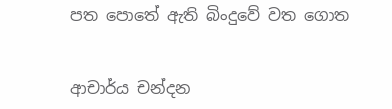පත පොතේ ඇති බිංදුවේ වත ගොත


ආචාර්ය චන්දන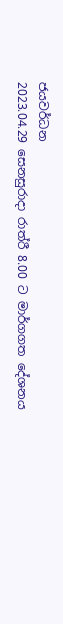ජයවර්ධන
2023.04.29 සෙනසුරාදා රාත්රී 8.00 ට මාර්ගගත දේශනය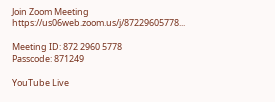Join Zoom Meeting
https://us06web.zoom.us/j/87229605778...

Meeting ID: 872 2960 5778
Passcode: 871249

YouTube Live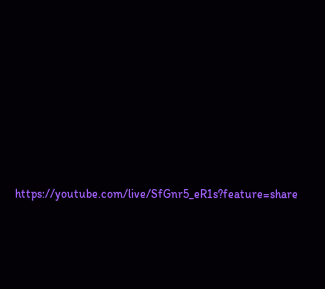https://youtube.com/live/SfGnr5_eR1s?feature=share